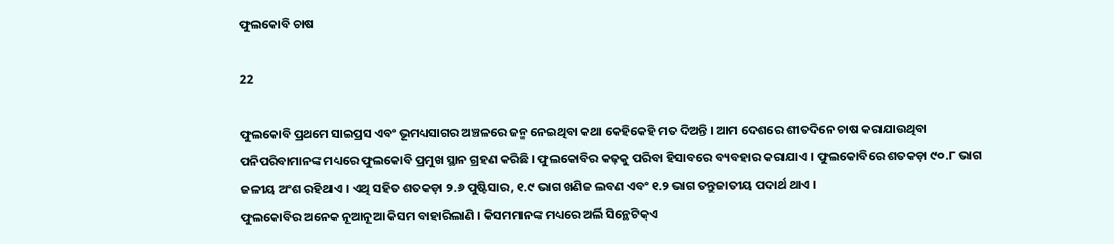ଫୁଲକୋବି ଚାଷ

22

ଫୁଲକୋବି ପ୍ରଥମେ ସାଇପ୍ରସ ଏବଂ ଭୂମଧ୍ୟସାଗର ଅଞ୍ଚଳରେ ଜନ୍ମ ନେଇଥିବା କଥା କେହିକେହି ମତ ଦିଅନ୍ତି । ଆମ ଦେଶରେ ଶୀତଦିନେ ଚାଷ କରାଯାଉଥିବା ପନିପରିବାମାନଙ୍କ ମଧ୍ୟରେ ଫୁଲକୋବି ପ୍ରମୁଖ ସ୍ଥାନ ଗ୍ରହଣ କରିଛି । ଫୁଲକୋବିର କଢ଼କୁ ପରିବା ହିସାବରେ ବ୍ୟବହାର କରାଯାଏ । ଫୁଲକୋବିରେ ଶତକଡ଼ା ୯୦.୮ ଭାଗ ଜଳୀୟ ଅଂଶ ରହିଥାଏ । ଏଥି ସହିତ ଶତକଡ଼ା ୨.୬ ପୁଷ୍ଟିସାର, ୧.୯ ଭାଗ ଖଣିଜ ଲବଣ ଏବଂ ୧.୨ ଭାଗ ତନ୍ତୁଜାତୀୟ ପଦାର୍ଥ ଥାଏ ।
ଫୁଲକୋବିର ଅନେକ ନୂଆନୂଆ କିସମ ବାହାରିଲାଣି । କିସମମାନଙ୍କ ମଧ୍ୟରେ ଅର୍ଲି ସିନ୍ଥେଟିକ୍‌ଏ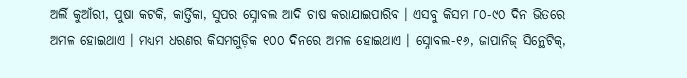ଅର୍ଲି କୁଆଁରୀ, ପୁଷା କଟକି, କାର୍ତ୍ତିକା, ସୁପର ସ୍ନୋବଲ ଆଦି ଚାଷ କରାଯାଇପାରିବ । ଏସବୁ କିସମ ୮୦-୯୦ ଦିନ ଭିତରେ ଅମଳ ହୋଇଥାଏ । ମଧ୍ୟମ ଧରଣର କିସମଗୁଡ଼ିକ ୧୦୦ ଦିନରେ ଅମଳ ହୋଇଥାଏ । ସ୍ନୋବଲ-୧୬, ଜାପାନିଜ୍ ସିନ୍ଥେଟିକ୍‌,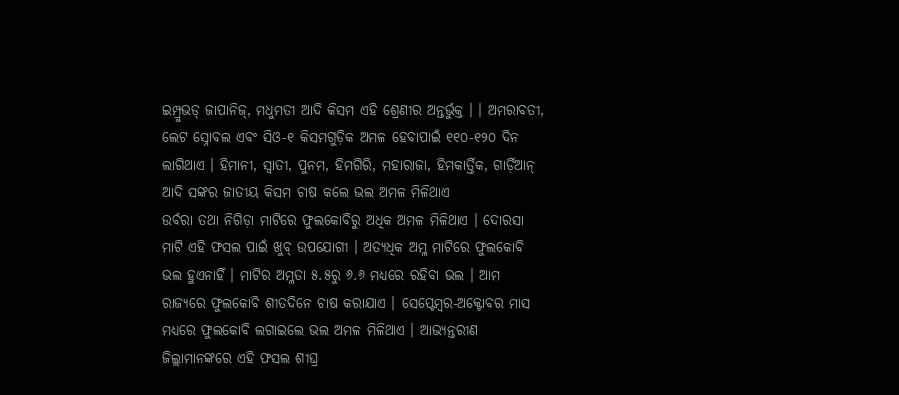ଇମ୍ପ୍ରୁଭଡ୍ ଜାପାନିଜ୍‌, ମଧୁମତୀ ଆଦି କିସମ ଏହି ଶ୍ରେଣୀର ଅନ୍ତର୍ଭୁକ୍ତ । । ଅମରାବତୀ, ଲେଟ ସ୍ନୋବଲ ଏବଂ ସିଓ-୧ କିସମଗୁଡ଼ିକ ଅମଳ ହେବାପାଇଁ ୧୧୦-୧୨୦ ଦିନ ଲାଗିଥାଏ । ହିମାନୀ, ସ୍ୱାତୀ, ପୁନମ, ହିମଗିରି, ମହାରାଜା, ହିମକାର୍ତ୍ତିକ, ଗାର୍ଡ଼ିଆନ୍ ଆଦି ସଙ୍କର ଜାତୀୟ କିସମ ଚାଷ କଲେ ଭଲ ଅମଳ ମିଳିଥାଏ
ଉର୍ବରା ତଥା ନିଗିଡ଼ା ମାଟିରେ ଫୁଲକୋବିରୁ ଅଧିକ ଅମଳ ମିଳିଥାଏ । ଦୋରସା ମାଟି ଏହି ଫସଲ ପାଇଁ ଖୁବ୍ ଉପଯୋଗୀ । ଅତ୍ୟଧିକ ଅମ୍ଳ ମାଟିରେ ଫୁଲକୋବି ଭଲ ହୁଏନାହିଁ । ମାଟିର ଅମ୍ଳତା ୫.୫ରୁ ୬.୬ ମଧ୍ୟରେ ରହିବା ଭଲ । ଆମ ରାଜ୍ୟରେ ଫୁଲକୋବି ଶୀତଦିନେ ଚାଷ କରାଯାଏ । ସେପ୍ଟେମ୍ବର-ଅକ୍ଟୋବର ମାସ ମଧ୍ୟରେ ଫୁଲକୋବି ଲଗାଇଲେ ଭଲ ଅମଳ ମିଳିଥାଏ । ଆଭ୍ୟନ୍ତରୀଣ ଜିଲ୍ଲାମାନଙ୍କରେ ଏହି ଫସଲ ଶୀଘ୍ର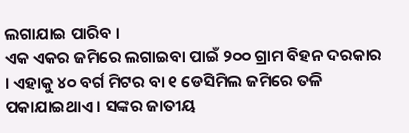ଲଗାଯାଇ ପାରିବ ।
ଏକ ଏକର ଜମିରେ ଲଗାଇବା ପାଇଁ ୨୦୦ ଗ୍ରାମ ବିହନ ଦରକାର । ଏହାକୁ ୪୦ ବର୍ଗ ମିଟର ବା ୧ ଡେସିମିଲ ଜମିରେ ତଳି ପକାଯାଇଥାଏ । ସଙ୍କର ଜାତୀୟ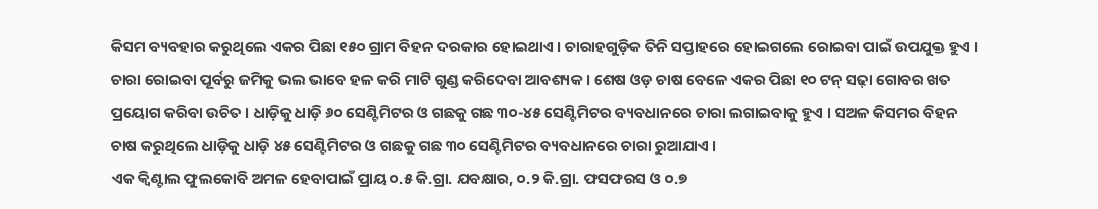କିସମ ବ୍ୟବହାର କରୁଥିଲେ ଏକର ପିଛା ୧୫୦ ଗ୍ରାମ ବିହନ ଦରକାର ହୋଇଥାଏ । ଚାରାହଗୁଡ଼ିକ ତିନି ସପ୍ତାହରେ ହୋଇଗଲେ ରୋଇବା ପାଇଁ ଉପଯୁକ୍ତ ହୁଏ ।
ଚାରା ରୋଇବା ପୂର୍ବରୁ ଜମିକୁ ଭଲ ଭାବେ ହଳ କରି ମାଟି ଗୁଣ୍ଡ କରିଦେବା ଆବଶ୍ୟକ । ଶେଷ ଓଡ଼ ଚାଷ ବେଳେ ଏକର ପିଛା ୧୦ ଟନ୍ ସଢ଼ା ଗୋବର ଖତ ପ୍ରୟୋଗ କରିବା ଉଚିତ । ଧାଡ଼ିକୁ ଧାଡ଼ି ୬୦ ସେଣ୍ଟିମିଟର ଓ ଗଛକୁ ଗଛ ୩୦-୪୫ ସେଣ୍ଟିମିଟର ବ୍ୟବଧାନରେ ଚାରା ଲଗାଇବାକୁ ହୁଏ । ସଅଳ କିସମର ବିହନ ଚାଷ କରୁଥିଲେ ଧାଡ଼ିକୁ ଧାଡ଼ି ୪୫ ସେଣ୍ଟିମିଟର ଓ ଗଛକୁ ଗଛ ୩୦ ସେଣ୍ଟିମିଟର ବ୍ୟବଧାନରେ ଚାରା ରୁଆଯାଏ ।
ଏକ କ୍ୱିଣ୍ଟାଲ ଫୁଲକୋବି ଅମଳ ହେବାପାଇଁ ପ୍ରାୟ ୦.୫ କି.ଗ୍ରା. ଯବକ୍ଷାର, ୦.୨ କି.ଗ୍ରା. ଫସଫରସ ଓ ୦.୭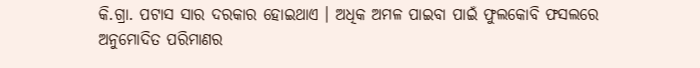କି.ଗ୍ରା. ପଟାସ ସାର ଦରକାର ହୋଇଥାଏ । ଅଧିକ ଅମଳ ପାଇବା ପାଇଁ ଫୁଲକୋବି ଫସଲରେ ଅନୁମୋଦିତ ପରିମାଣର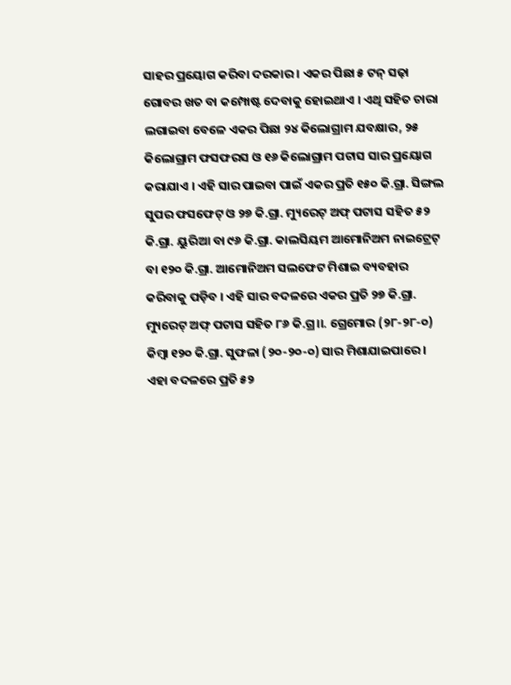ସାହର ପ୍ରୟୋଗ କରିବା ଦରକାର । ଏକର ପିଛା ୫ ଟନ୍ ସଢ଼ା ଗୋବର ଖତ ବା କମ୍ପୋଷ୍ଟ ଦେବାକୁ ହୋଇଥାଏ । ଏଥି ସହିତ ଚାରା ଲଗାଇବା ବେଳେ ଏକର ପିଛା ୨୪ କିଲୋଗ୍ରାମ ଯବକ୍ଷାର, ୨୫ କିଲୋଗ୍ରାମ ଫସଫରସ ଓ ୧୬ କିଲୋଗ୍ରାମ ପଟାସ ସାର ପ୍ରୟୋଗ କରାଯାଏ । ଏହି ସାର ପାଇବା ପାଇଁ ଏକର ପ୍ରତି ୧୫୦ କି.ଗ୍ରା. ସିଙ୍ଗଲ ସୁପର ଫସଫେଟ୍ ଓ ୨୭ କି.ଗ୍ରା. ମ୍ୟୁରେଟ୍ ଅଫ୍ ପଟାସ ସହିତ ୫୨ କି.ଗ୍ରା. ୟୁରିଆ ବା ୯୬ କି.ଗ୍ରା. କାଲସିୟମ ଆମୋନିଅମ ନାଇଟ୍ରେଟ୍ ବା ୧୨୦ କି.ଗ୍ରା. ଆମୋନିଅମ ସଲଫେଟ ମିଶାଇ ବ୍ୟବହାର କରିବାକୁ ପଡ଼ିବ । ଏହି ସାର ବଦଳରେ ଏକର ପ୍ରତି ୨୭ କି.ଗ୍ରା. ମ୍ୟୁରେଟ୍ ଅଫ୍ ପଟାସ ସହିତ ୮୬ କି.ଗ୍ର।।. ଗ୍ରେମୋର (୨୮-୨୮-୦) କିମ୍ବା ୧୨୦ କି.ଗ୍ରା. ସୁଫଳା (୨୦-୨୦-୦) ସାର ମିଶାଯାଇପାରେ । ଏହା ବଦଳରେ ପ୍ରତି ୫୨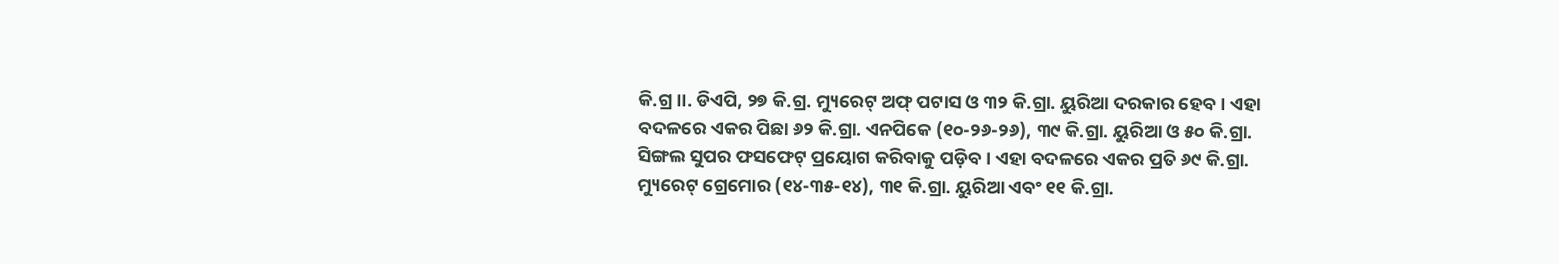କି.ଗ୍ର।।. ଡିଏପି, ୨୭ କି.ଗ୍ର. ମ୍ୟୁରେଟ୍ ଅଫ୍ ପଟାସ ଓ ୩୨ କି.ଗ୍ରା. ୟୁରିଆ ଦରକାର ହେବ । ଏହା ବଦଳରେ ଏକର ପିଛା ୬୨ କି.ଗ୍ରା. ଏନପିକେ (୧୦-୨୬-୨୬), ୩୯ କି.ଗ୍ରା. ୟୁରିଆ ଓ ୫୦ କି.ଗ୍ରା. ସିଙ୍ଗଲ ସୁପର ଫସଫେଟ୍ ପ୍ରୟୋଗ କରିବାକୁ ପଡ଼ିବ । ଏହା ବଦଳରେ ଏକର ପ୍ରତି ୬୯ କି.ଗ୍ରା. ମ୍ୟୁରେଟ୍ ଗ୍ରେମୋର (୧୪-୩୫-୧୪), ୩୧ କି.ଗ୍ରା. ୟୁରିଆ ଏବଂ ୧୧ କି.ଗ୍ରା.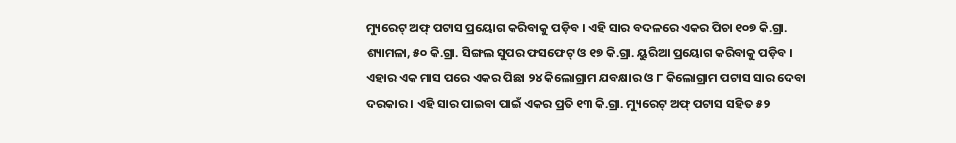ମ୍ୟୁରେଟ୍ ଅଫ୍ ପଟାସ ପ୍ରୟୋଗ କରିବାକୁ ପଡ଼ିବ । ଏହି ସାର ବଦଳରେ ଏକର ପିଚା ୧୦୭ କି.ଗ୍ରା. ଶ୍ୟାମଳା, ୫୦ କି.ଗ୍ରା. ସିଙ୍ଗଲ ସୁପର ଫସଫେଟ୍ ଓ ୧୭ କି.ଗ୍ରା. ୟୁରିଆ ପ୍ରୟୋଗ କରିବାକୁ ପଡ଼ିବ । ଏହାର ଏକ ମାସ ପରେ ଏକର ପିଛା ୨୪ କିଲୋଗ୍ରାମ ଯବକ୍ଷାର ଓ ୮ କିଲୋଗ୍ରାମ ପଟାସ ସାର ଦେବା ଦରକାର । ଏହି ସାର ପାଇବା ପାଇଁ ଏକର ପ୍ରତି ୧୩ କି.ଗ୍ରା. ମ୍ୟୁରେଟ୍ ଅଫ୍ ପଟାସ ସହିତ ୫୨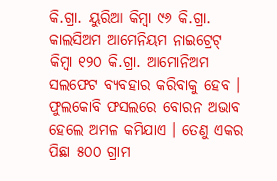କି.ଗ୍ରା. ୟୁରିଆ କିମ୍ବା ୯୬ କି.ଗ୍ରା. କାଲସିଅମ ଆମେନିୟମ ନାଇଟ୍ରେଟ୍ କିମ୍ବା ୧୨୦ କି.ଗ୍ରା. ଆମୋନିଅମ ସଲଫେଟ ବ୍ୟବହାର କରିବାକୁ ହେବ ।
ଫୁଲକୋବି ଫସଲରେ ବୋରନ ଅଭାବ ହେଲେ ଅମଳ କମିଯାଏ । ତେଣୁ ଏକର ପିଛା ୫୦୦ ଗ୍ରାମ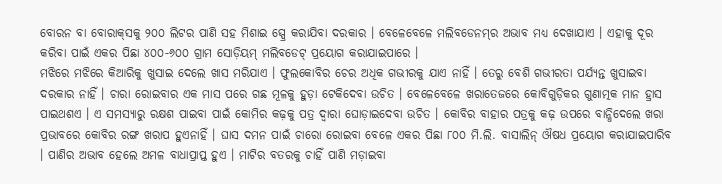ବୋରନ ବା ବୋରାକ୍‌ସକୁ ୨୦୦ ଲିଟର ପାଣି ସହ ମିଶାଇ ସ୍ପ୍ରେ କରାଯିବା ଦରକାର । ବେଳେବେଳେ ମଲିବଡେନମ୍‌ର ଅଭାବ ମଧ୍ୟ ଦେଖାଯାଏ । ଏହାକୁ ଦୂର କରିବା ପାଇଁ ଏକର ପିଛା ୪୦୦-୬୦୦ ଗ୍ରାମ ସୋଡ଼ିୟମ୍ ମଲିବଡେଟ୍ ପ୍ରୟୋଗ କରାଯାଇପାରେ ।
ମଝିରେ ମଝିରେ କିଆରିକୁ ଖୁସାଇ ଦେଲେ ଖାସ ମରିଯାଏ । ଫୁଲକୋବିର ଚେର ଅଧିକ ଗଭୀରକୁ ଯାଏ ନାହିଁ । ତେରୁ ବେଶି ଗଭୀରତା ପର୍ଯ୍ୟନ୍ତ ଖୁସାଇବା ଦରକାର ନାହିଁ । ଚାରା ରୋଇବାର ଏକ ମାସ ପରେ ଗଛ ମୂଳକୁ ହୁଡ଼ା ଟେକିଦେବା ଉଚିତ । ବେଳେବେଳେ ଖରାତେଜରେ କୋବିଗୁଡ଼ିକର ଗୁଣାତ୍ମକ ମାନ ହ୍ରାସ ପାଇଥଶଏ । ଏ ସମସ୍ୟାରୁ ରକ୍ଷଶ ପାଇବା ପାଇଁ କୋମିର କଢ଼କୁ ପତ୍ର ଦ୍ୱାରା ଘୋଡ଼ାଇଦେବା ଉଚିତ । କୋବିର ବାହାର ପତ୍ରକୁ କଢ଼ ଉପରେ ବାନ୍ଧିଦେଲେ ଖରା ପ୍ରଭାବରେ କୋବିର ରଙ୍ଗ ଖରାପ ହୁଏନାହିଁ । ଘାସ ଦମନ ପାଇଁ ଚାରୋ ରୋଇବା ବେଳେ ଏକର ପିଛା ୮୦୦ ମି.ଲି. ବାସାଲିନ୍ ଔଷଧ ପ୍ରୟୋଗ କରାଯାଇପାରିବ । ପାଣିର ଅଭାବ ହେଲେ ଅମଳ ବାଧାପ୍ରାପ୍ତ ହୁଏ । ମାଟିର ବତରକୁ ଚାହିଁ ପାଣି ମଡ଼ାଇବା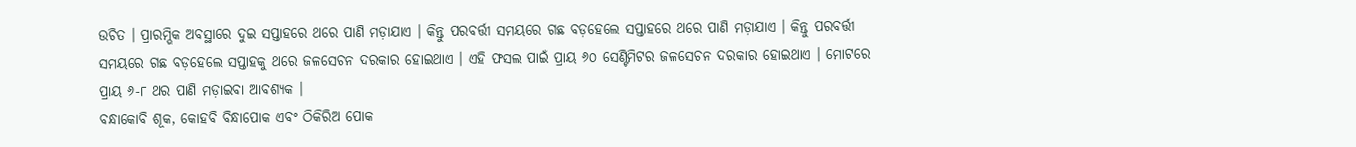ଉଚିତ । ପ୍ରାରମ୍ଭିକ ଅବସ୍ଥାରେ ଦୁଇ ସପ୍ତାହରେ ଥରେ ପାଣି ମଡ଼ାଯାଏ । କିନ୍ତୁ ପରବର୍ତ୍ତୀ ସମୟରେ ଗଛ ବଡ଼ହେଲେ ସପ୍ତାହରେ ଥରେ ପାଣି ମଡ଼ାଯାଏ । କିନ୍ତୁ ପରବର୍ତ୍ତୀ ସମୟରେ ଗଛ ବଡ଼ହେଲେ ସପ୍ତାହକୁ ଥରେ ଜଳସେଚନ ଦରକାର ହୋଇଥାଏ । ଏହି ଫସଲ ପାଇଁ ପ୍ରାୟ ୬୦ ସେଣ୍ଟିମିଟର ଜଳସେଚନ ଦରକାର ହୋଇଥାଏ । ମୋଟରେ ପ୍ରାୟ ୬-୮ ଥର ପାଣି ମଡ଼ାଇବା ଆବଶ୍ୟକ ।
ବନ୍ଧାକୋବି ଶୂକ, କୋହବି ବିନ୍ଧାପୋକ ଏବଂ ଠିକିରିଅ ପୋକ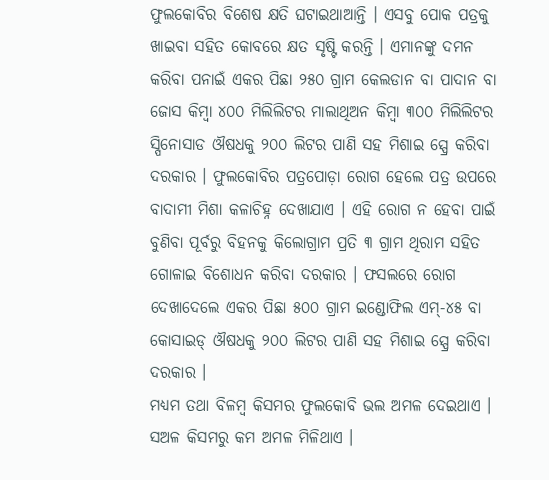ଫୁଲକୋବିର ବିଶେଷ କ୍ଷତି ଘଟାଇଥାଆନ୍ତି । ଏସବୁ ପୋକ ପତ୍ରକୁ ଖାଇବା ସହିତ କୋବରେ କ୍ଷତ ସୃଷ୍ଟି କରନ୍ତି । ଏମାନଙ୍କୁ ଦମନ କରିବା ପନାଇଁ ଏକର ପିଛା ୨୫୦ ଗ୍ରାମ କେଲଡାନ ବା ପାଦାନ ବା ଜୋସ କିମ୍ବା ୪୦୦ ମିଲିଲିଟର ମାଲାଥିଅନ କିମ୍ବା ୩୦୦ ମିଲିଲିଟର ସ୍ପିନୋସାଡ ଔଷଧକୁ ୨୦୦ ଲିଟର ପାଣି ସହ ମିଶାଇ ସ୍ପ୍ରେ କରିବା ଦରକାର । ଫୁଲକୋବିର ପତ୍ରପୋଡ଼ା ରୋଗ ହେଲେ ପତ୍ର ଉପରେ ବାଦାମୀ ମିଶା କଳାଚିହ୍ନ ଦେଖାଯାଏ । ଏହି ରୋଗ ନ ହେବା ପାଇଁ ବୁଣିବା ପୂର୍ବରୁ ବିହନକୁ କିଲୋଗ୍ରାମ ପ୍ରତି ୩ ଗ୍ରାମ ଥିରାମ ସହିତ ଗୋଳାଇ ବିଶୋଧନ କରିବା ଦରକାର । ଫସଲରେ ରୋଗ ଦେଖାଦେଲେ ଏକର ପିଛା ୫୦୦ ଗ୍ରାମ ଇଣ୍ଡୋଫିଲ ଏମ୍‌-୪୫ ବା କୋସାଇଡ୍ ଔଷଧକୁ ୨୦୦ ଲିଟର ପାଣି ସହ ମିଶାଇ ସ୍ପ୍ରେ କରିବା ଦରକାର ।
ମଧ୍ୟମ ତଥା ବିଳମ୍ବ କିସମର ଫୁଲକୋବି ଭଲ ଅମଳ ଦେଇଥାଏ । ସଅଳ କିସମରୁ କମ ଅମଳ ମିଳିଥାଏ ।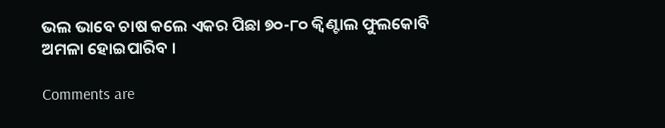ଭଲ ଭାବେ ଚାଷ କଲେ ଏକର ପିଛା ୭୦-୮୦ କ୍ୱିଣ୍ଟାଲ ଫୁଲକୋବି ଅମଳା ହୋଇପାରିବ ।

Comments are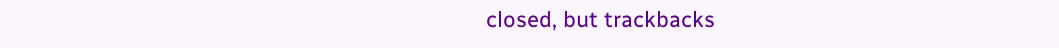closed, but trackbacks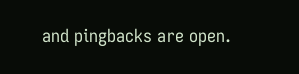and pingbacks are open.